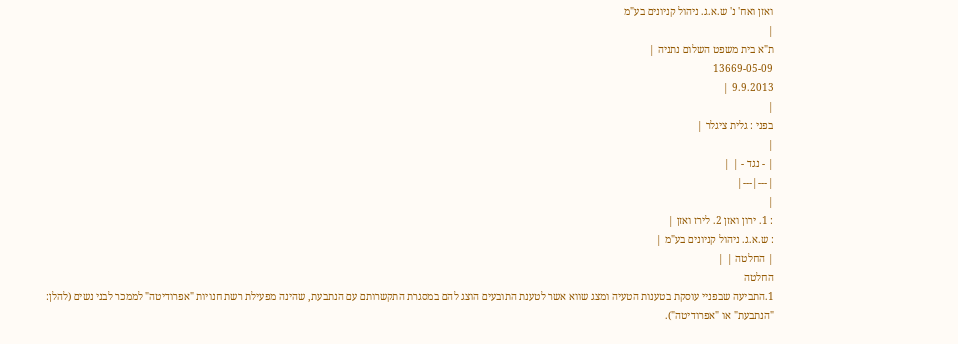ואזן ואח' נ' ש.א.ג. ניהול קניונים בע"מ
|
ת"א בית משפט השלום נתניה |
13669-05-09
9.9.2013 |
|
בפני : גלית ציגלר |
|
| - נגד - | |
|---|---|
|
: 1. ירון ואזן 2. לירז ואזן |
: ש.א.ג. ניהול קניונים בע"מ |
| החלטה | |
החלטה
1.התביעה שבפניי עוסקת בטענות הטעיה ומצג שווא אשר לטענת התובעים הוצג להם במסגרת התקשרותם עם הנתבעת, שהינה מפעילת רשת חנויות "אפרודיטה" לממכר לבני נשים (להלן: "הנתבעת" או "אפרודיטה").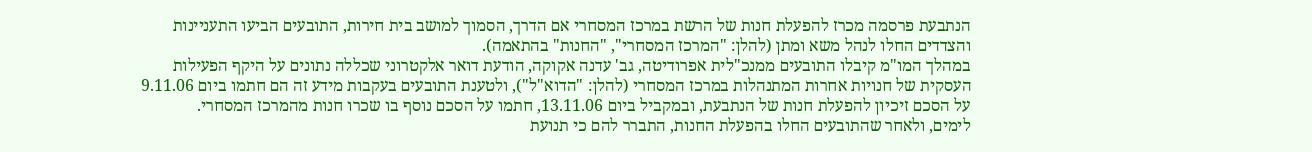הנתבעת פרסמה מכרז להפעלת חנות של הרשת במרכז המסחרי אם הדרך, הסמוך למושב בית חירות, התובעים הביעו התעניינות והצדדים החלו לנהל משא ומתן (להלן: "המרכז המסחרי", "החנות" בהתאמה).
במהלך המו"מ קיבלו התובעים ממנכ"לית אפרודיטה, גב' עדנה אקוקה, הודעת דואר אלקטרוני שכללה נתונים על היקף הפעילות העסקית של חנויות אחרות המתנהלות במרכז המסחרי (להלן: "הדוא"ל"), ולטענת התובעים בעקבות מידע זה הם חתמו ביום 9.11.06 על הסכם זיכיון להפעלת חנות של הנתבעת, ובמקביל ביום 13.11.06, חתמו על הסכם נוסף בו שכרו חנות מהמרכז המסחרי.
לימים, ולאחר שהתובעים החלו בהפעלת החנות, התברר להם כי תנועת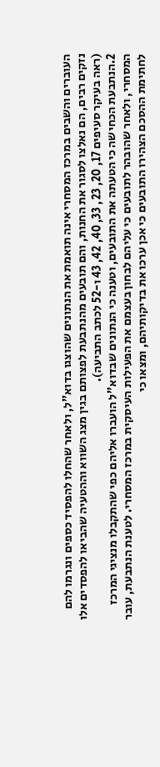העוברים והשבים במרכז המסחרי אינה תואמת את הנתונים שהוצגו בדוא"ל, ולאחר שהחלו להפסיד כספים ונגרמו להם נזקים רבים, הם נאלצו לסגור את החנות, והם תובעים מהנתבעת לפצותם בגין מצג השווא וההטעיה שהביאו להפסדים אלו (ראה בעיקר סעיפים 17, 20, 23, 33, 40, 42, 43 ו-52 לכתב התביעה).
2.הנתבעת הכחישה כי הטעתה את התובעים, וטענה כי הנתונים שבדוא"ל הועברו אליהם כפי שהתקבלו מנציגי המרכז המסחרי, ולאחר שהובהר לתובעים כי עליהם לבחון בעצמם את הפעילות העיסקית במרכז המסחרי. לטענת הנתבעת, עובר לחתימת ההסכם הצהירו התובעים כי אכן ערכו את בדיקותיהם, ומצאו כי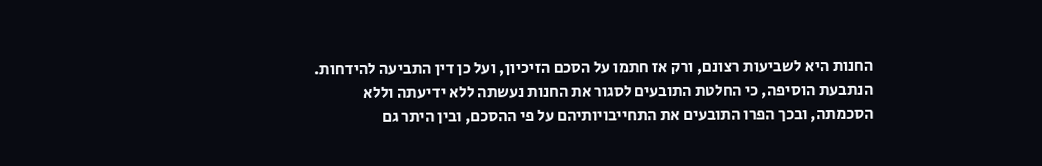החנות היא לשביעות רצונם, ורק אז חתמו על הסכם הזיכיון, ועל כן דין התביעה להידחות.
הנתבעת הוסיפה, כי החלטת התובעים לסגור את החנות נעשתה ללא ידיעתה וללא הסכמתה, ובכך הפרו התובעים את התחייבויותיהם על פי ההסכם, ובין היתר גם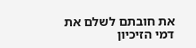את חובתם לשלם את דמי הזיכיון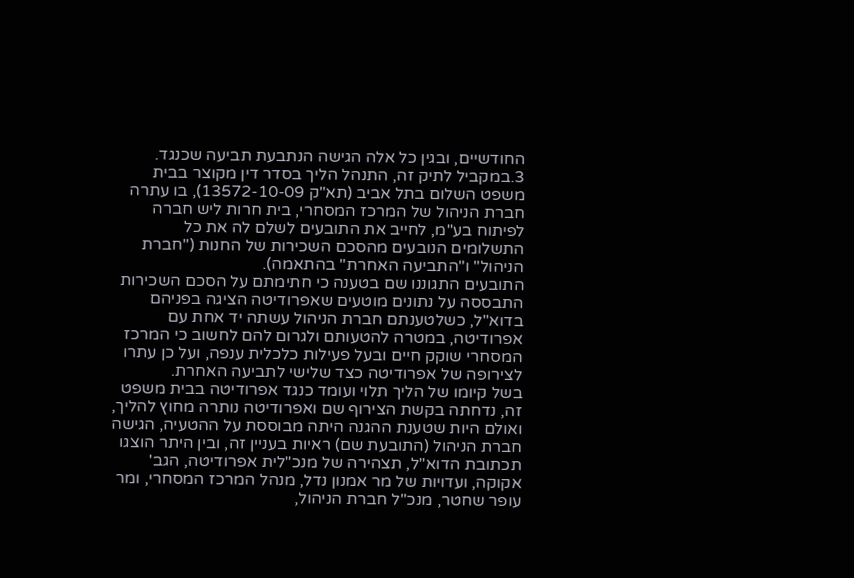החודשיים, ובגין כל אלה הגישה הנתבעת תביעה שכנגד.
3.במקביל לתיק זה, התנהל הליך בסדר דין מקוצר בבית משפט השלום בתל אביב (תא"ק 13572-10-09), בו עתרה חברת הניהול של המרכז המסחרי, בית חרות ליש חברה לפיתוח בע"מ, לחייב את התובעים לשלם לה את כל התשלומים הנובעים מהסכם השכירות של החנות ("חברת הניהול" ו"התביעה האחרת" בהתאמה).
התובעים התגוננו שם בטענה כי חתימתם על הסכם השכירות התבססה על נתונים מוטעים שאפרודיטה הציגה בפניהם בדוא"ל, כשלטענתם חברת הניהול עשתה יד אחת עם אפרודיטה, במטרה להטעותם ולגרום להם לחשוב כי המרכז המסחרי שוקק חיים ובעל פעילות כלכלית ענפה, ועל כן עתרו לצירופה של אפרודיטה כצד שלישי לתביעה האחרת.
בשל קיומו של הליך תלוי ועומד כנגד אפרודיטה בבית משפט זה, נדחתה בקשת הצירוף שם ואפרודיטה נותרה מחוץ להליך, ואולם היות שטענת ההגנה היתה מבוססת על ההטעיה, הגישה חברת הניהול (התובעת שם) ראיות בעניין זה, ובין היתר הוצגו תכתובת הדוא"ל, תצהירה של מנכ"לית אפרודיטה, הגב' אקוקה, ועדויות של מר אמנון נדל, מנהל המרכז המסחרי, ומר עופר שחטר, מנכ"ל חברת הניהול,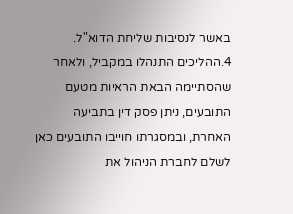באשר לנסיבות שליחת הדוא"ל.
4.ההליכים התנהלו במקביל, ולאחר שהסתיימה הבאת הראיות מטעם התובעים, ניתן פסק דין בתביעה האחרת, ובמסגרתו חוייבו התובעים כאן לשלם לחברת הניהול את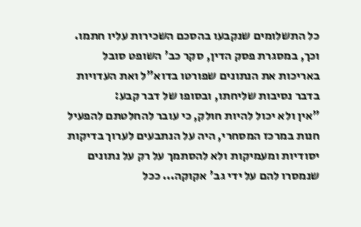כל התשלומים שנקבעו בהסכם השכירות עליו חתמו.
וכך, במסגרת פסק הדין, סקר כב' השופט סובל באריכות את הנתונים שפורטו בדוא"ל ואת העדויות בדבר נסיבות שליחתו, ובסופו של דבר קבע:
"אין ולא יכול להיות חולק, כי עובר להחלטתם להפעיל חנות במרכז המסחרי, היה על הנתבעים לערוך בדיקות יסודיות ומעמיקות ולא להסתמך על רק על נתונים שנמסרו להם על ידי גב' אקוקה... ככל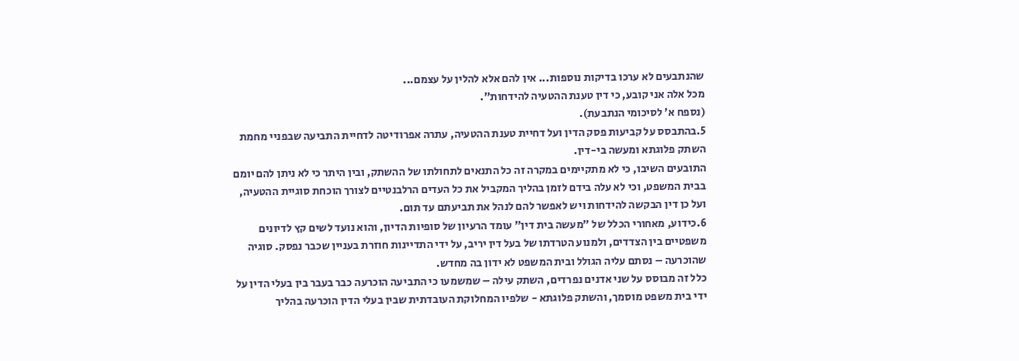שהנתבעים לא ערכו בדיקות נוספות... אין להם אלא להלין על עצמם...
מכל אלה אני קובע, כי דין טענת ההטעיה להידחות".
(נספח א' לסיכומי הנתבעת).
5.בהתבסס על קביעות פסק הדין ועל דחיית טענת ההטעיה, עתרה אפרודיטה לדחיית התביעה שבפניי מחמת השתק פלוגתא ומעשה בי-דין.
התובעים השיבו, כי לא מתקיימים במקרה זה כל התנאים לתחולתו של ההשתק, ובין היתר כי לא ניתן להם יומם בבית המשפט, וכי לא עלה בידם לזמן בהליך המקביל את כל העדים הרלבנטיים לצורך הוכחת סוגיית ההטעיה, ועל כן דין הבקשה להידחות ויש לאפשר להם לנהל את תביעתם עד תום.
6.כידוע, מאחורי הכלל של "מעשה בית דין" עומד הרעיון של סופיות הדיון, והוא נועד לשים קץ לדיונים משפטיים בין הצדדים, ולמנוע הטרדתו של בעל דין יריב, על ידי התדיינות חוזרת בעניין שכבר נפסק. סוגיה שהוכרעה – נסתם עליה הגולל ובית המשפט לא ידון בה מחדש.
כלל זה מבוסס על שני אדנים נפרדים, השתק עילה – שמשמעו כי התביעה הוכרעה כבר בעבר בין בעלי הדין על ידי בית משפט מוסמך, והשתק פלוגתא - שלפיו המחלוקת העובדתית שבין בעלי הדין הוכרעה בהליך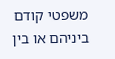משפטי קודם ביניהם או בין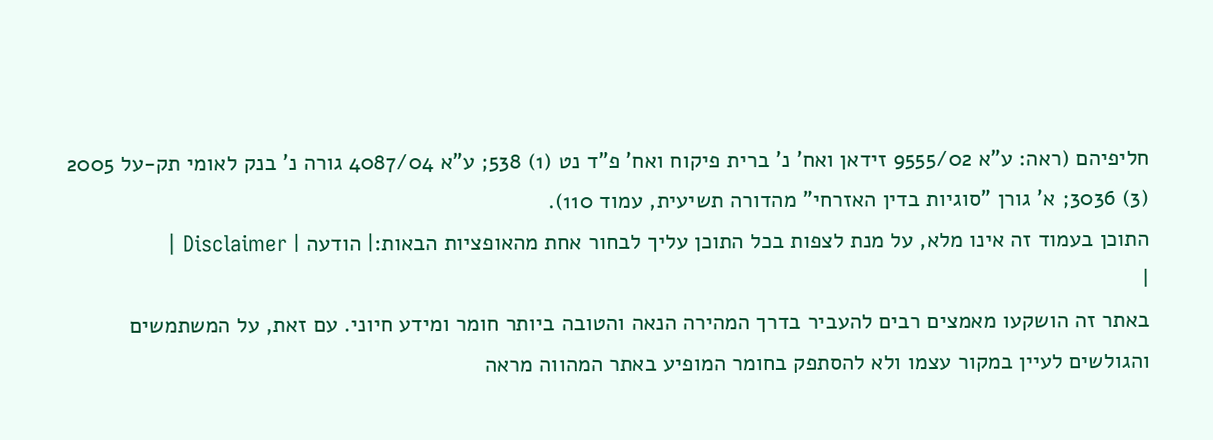חליפיהם (ראה: ע"א 9555/02 זידאן ואח' נ' ברית פיקוח ואח' פ"ד נט (1) 538; ע"א 4087/04 גורה נ' בנק לאומי תק-על 2005 (3) 3036; א' גורן "סוגיות בדין האזרחי" מהדורה תשיעית, עמוד 110).
התוכן בעמוד זה אינו מלא, על מנת לצפות בכל התוכן עליך לבחור אחת מהאופציות הבאות:| הודעה | Disclaimer |
|
באתר זה הושקעו מאמצים רבים להעביר בדרך המהירה הנאה והטובה ביותר חומר ומידע חיוני. עם זאת, על המשתמשים והגולשים לעיין במקור עצמו ולא להסתפק בחומר המופיע באתר המהווה מראה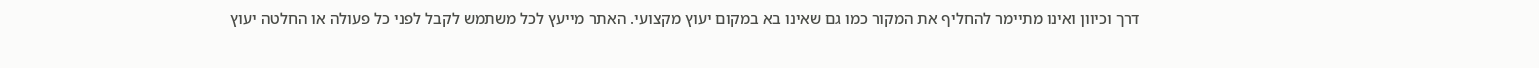דרך וכיוון ואינו מתיימר להחליף את המקור כמו גם שאינו בא במקום יעוץ מקצועי. האתר מייעץ לכל משתמש לקבל לפני כל פעולה או החלטה יעוץ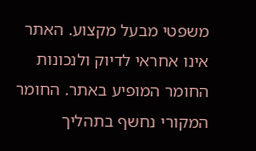משפטי מבעל מקצוע. האתר אינו אחראי לדיוק ולנכונות החומר המופיע באתר. החומר המקורי נחשף בתהליך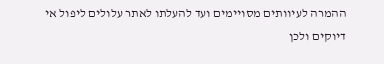ההמרה לעיוותים מסויימים ועד להעלתו לאתר עלולים ליפול אי דיוקים ולכן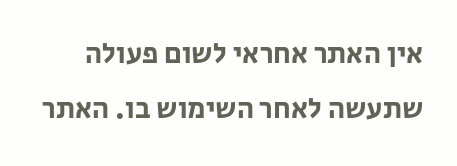אין האתר אחראי לשום פעולה שתעשה לאחר השימוש בו. האתר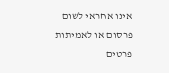אינו אחראי לשום פרסום או לאמיתות פרטים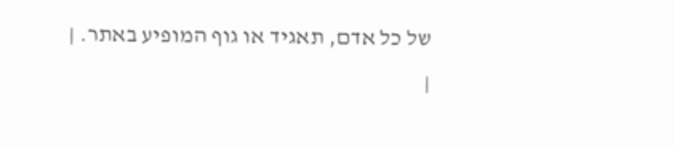של כל אדם, תאגיד או גוף המופיע באתר. |
|